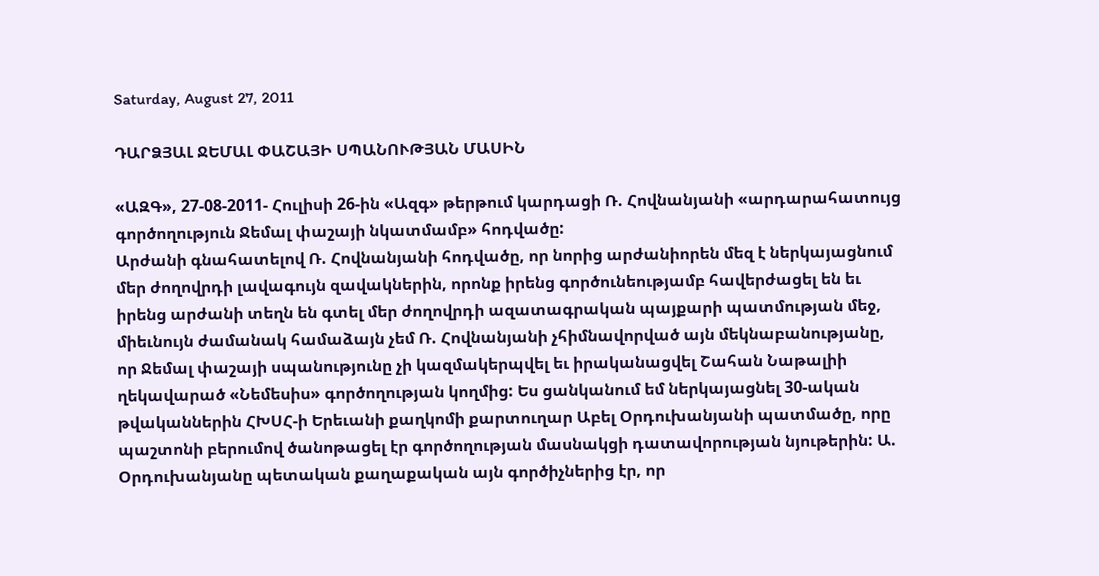Saturday, August 27, 2011

ԴԱՐՁՅԱԼ ՋԵՄԱԼ ՓԱՇԱՅԻ ՍՊԱՆՈՒԹՅԱՆ ՄԱՍԻՆ

«ԱԶԳ», 27-08-2011- Հուլիսի 26-ին «Ազգ» թերթում կարդացի Ռ. Հովնանյանի «արդարահատույց գործողություն Ջեմալ փաշայի նկատմամբ» հոդվածը:
Արժանի գնահատելով Ռ. Հովնանյանի հոդվածը, որ նորից արժանիորեն մեզ է ներկայացնում մեր ժողովրդի լավագույն զավակներին, որոնք իրենց գործունեությամբ հավերժացել են եւ իրենց արժանի տեղն են գտել մեր ժողովրդի ազատագրական պայքարի պատմության մեջ, միեւնույն ժամանակ համաձայն չեմ Ռ. Հովնանյանի չհիմնավորված այն մեկնաբանությանը, որ Ջեմալ փաշայի սպանությունը չի կազմակերպվել եւ իրականացվել Շահան Նաթալիի ղեկավարած «Նեմեսիս» գործողության կողմից: Ես ցանկանում եմ ներկայացնել 30-ական թվականներին ՀԽՍՀ-ի Երեւանի քաղկոմի քարտուղար Աբել Օրդուխանյանի պատմածը, որը պաշտոնի բերումով ծանոթացել էր գործողության մասնակցի դատավորության նյութերին: Ա. Օրդուխանյանը պետական քաղաքական այն գործիչներից էր, որ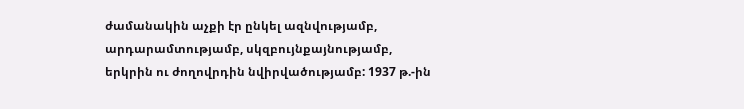ժամանակին աչքի էր ընկել ազնվությամբ, արդարամտությամբ, սկզբույնքայնությամբ, երկրին ու ժողովրդին նվիրվածությամբ: 1937 թ.-ին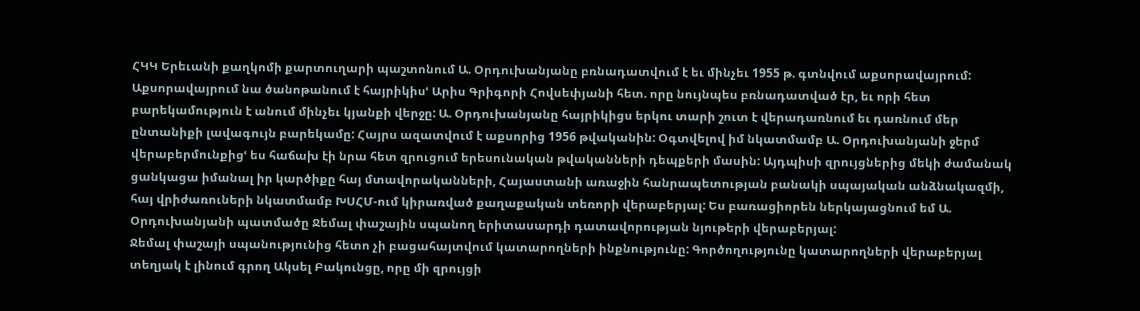ՀԿԿ Երեւանի քաղկոմի քարտուղարի պաշտոնում Ա. Օրդուխանյանը բռնադատվում է եւ մինչեւ 1955 թ. գտնվում աքսորավայրում: Աքսորավայրում նա ծանոթանում է հայրիկիսՙ Արիս Գրիգորի Հովսեփյանի հետ. որը նույնպես բռնադատված էր, եւ որի հետ բարեկամություն է անում մինչեւ կյանքի վերջը: Ա. Օրդուխանյանը հայրիկիցս երկու տարի շուտ է վերադառնում եւ դառնում մեր ընտանիքի լավագույն բարեկամը: Հայրս ազատվում է աքսորից 1956 թվականին: Օգտվելով իմ նկատմամբ Ա. Օրդուխանյանի ջերմ վերաբերմունքիցՙ ես հաճախ էի նրա հետ զրուցում երեսունական թվականների դեպքերի մասին: Այդպիսի զրույցներից մեկի ժամանակ ցանկացա իմանալ իր կարծիքը հայ մտավորականների, Հայաստանի առաջին հանրապետության բանակի սպայական անձնակազմի, հայ վրիժառուների նկատմամբ ԽՍՀՄ-ում կիրառված քաղաքական տեռորի վերաբերյալ: Ես բառացիորեն ներկայացնում եմ Ա. Օրդուխանյանի պատմածը Ջեմալ փաշային սպանող երիտասարդի դատավորության նյութերի վերաբերյալ:
Ջեմալ փաշայի սպանությունից հետո չի բացահայտվում կատարողների ինքնությունը: Գործողությունը կատարողների վերաբերյալ տեղյակ է լինում գրող Ակսել Բակունցը, որը մի զրույցի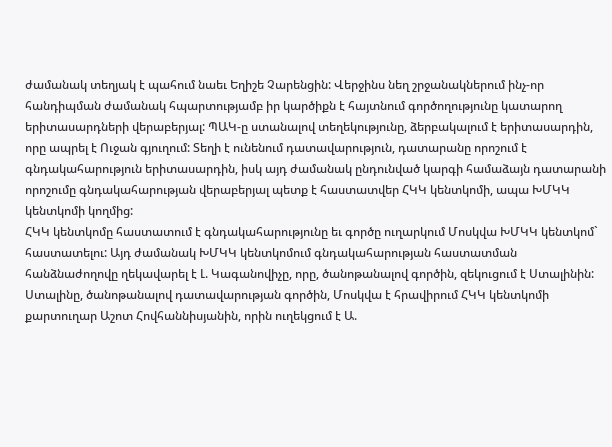ժամանակ տեղյակ է պահում նաեւ Եղիշե Չարենցին: Վերջինս նեղ շրջանակներում ինչ-որ հանդիպման ժամանակ հպարտությամբ իր կարծիքն է հայտնում գործողությունը կատարող երիտասարդների վերաբերյալ: ՊԱԿ-ը ստանալով տեղեկությունը, ձերբակալում է երիտասարդին, որը ապրել է Ուջան գյուղում: Տեղի է ունենում դատավարություն, դատարանը որոշում է գնդակահարություն երիտասարդին, իսկ այդ ժամանակ ընդունված կարգի համաձայն դատարանի որոշումը գնդակահարության վերաբերյալ պետք է հաստատվեր ՀԿԿ կենտկոմի, ապա ԽՄԿԿ կենտկոմի կողմից:
ՀԿԿ կենտկոմը հաստատում է գնդակահարությունը եւ գործը ուղարկում Մոսկվա ԽՄԿԿ կենտկոմ` հաստատելու: Այդ ժամանակ ԽՄԿԿ կենտկոմում գնդակահարության հաստատման հանձնաժողովը ղեկավարել է Լ. Կագանովիչը, որը, ծանոթանալով գործին, զեկուցում է Ստալինին:
Ստալինը, ծանոթանալով դատավարության գործին, Մոսկվա է հրավիրում ՀԿԿ կենտկոմի քարտուղար Աշոտ Հովհաննիսյանին, որին ուղեկցում է Ա.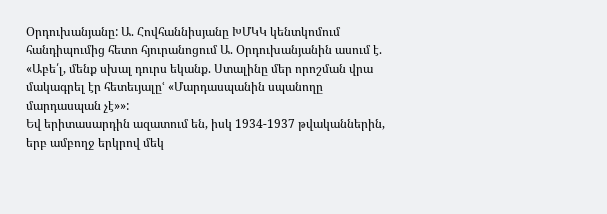Օրդուխանյանը: Ա. Հովհաննիսյանը ԽՄԿԿ կենտկոմում հանդիպումից հետո հյուրանոցում Ա. Օրդուխանյանին ասում է. «Աբե՛լ, մենք սխալ դուրս եկանք. Ստալինը մեր որոշման վրա մակագրել էր հետեւյալըՙ «Մարդասպանին սպանողը մարդասպան չէ»»:
Եվ երիտասարդին ազատում են, իսկ 1934-1937 թվականներին, երբ ամբողջ երկրով մեկ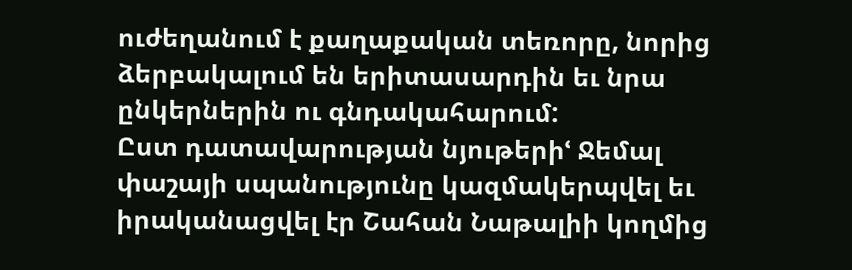ուժեղանում է քաղաքական տեռորը, նորից ձերբակալում են երիտասարդին եւ նրա ընկերներին ու գնդակահարում:
Ըստ դատավարության նյութերիՙ Ջեմալ փաշայի սպանությունը կազմակերպվել եւ իրականացվել էր Շահան Նաթալիի կողմից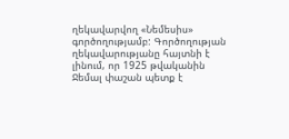ղեկավարվող «Նեմեսիս» գործողությամբ: Գործողության ղեկավարությանը հայտնի է լինում, որ 1925 թվականին Ջեմալ փաշան պետք է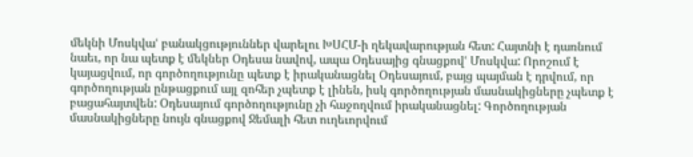մեկնի Մոսկվաՙ բանակցություններ վարելու ԽՍՀՄ-ի ղեկավարության հետ: Հայտնի է դառնում նաեւ, որ նա պետք է մեկներ Օդեսա նավով, ապա Օդեսայից գնացքովՙ Մոսկվա: Որոշում է կայացվում, որ գործողությունը պետք է իրականացնել Օդեսայում, բայց պայման է դրվում, որ գործողության ընթացքում այլ զոհեր չպետք է լինեն, իսկ գործողության մասնակիցները չպետք է բացահայտվեն: Օդեսայում գործողությունը չի հաջողվում իրականացնել: Գործողության մասնակիցները նույն գնացքով Ջեմալի հետ ուղեւորվում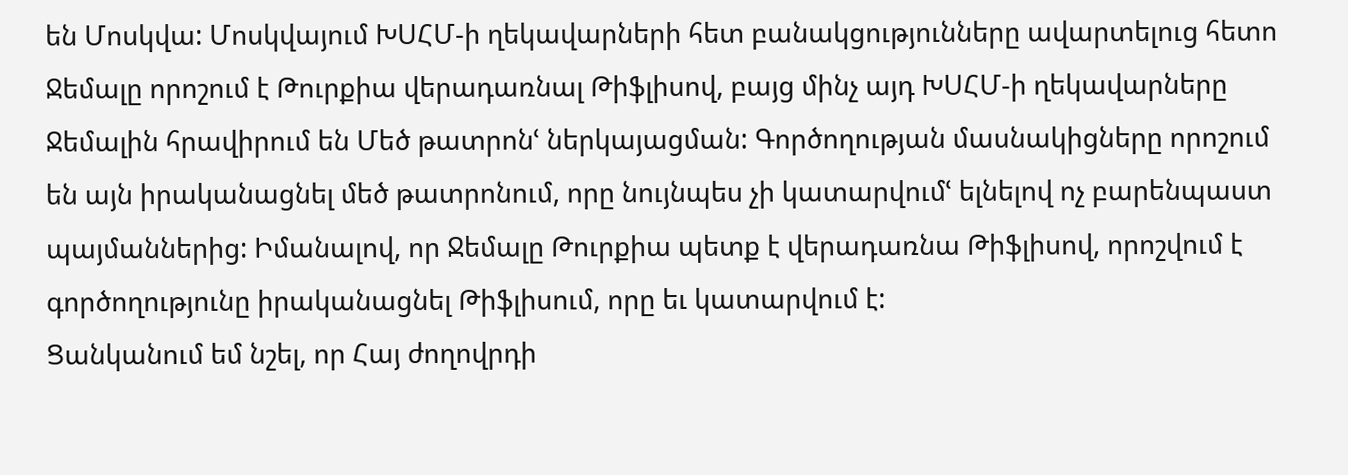են Մոսկվա: Մոսկվայում ԽՍՀՄ-ի ղեկավարների հետ բանակցությունները ավարտելուց հետո Ջեմալը որոշում է Թուրքիա վերադառնալ Թիֆլիսով, բայց մինչ այդ ԽՍՀՄ-ի ղեկավարները Ջեմալին հրավիրում են Մեծ թատրոնՙ ներկայացման: Գործողության մասնակիցները որոշում են այն իրականացնել մեծ թատրոնում, որը նույնպես չի կատարվումՙ ելնելով ոչ բարենպաստ պայմաններից: Իմանալով, որ Ջեմալը Թուրքիա պետք է վերադառնա Թիֆլիսով, որոշվում է գործողությունը իրականացնել Թիֆլիսում, որը եւ կատարվում է:
Ցանկանում եմ նշել, որ Հայ ժողովրդի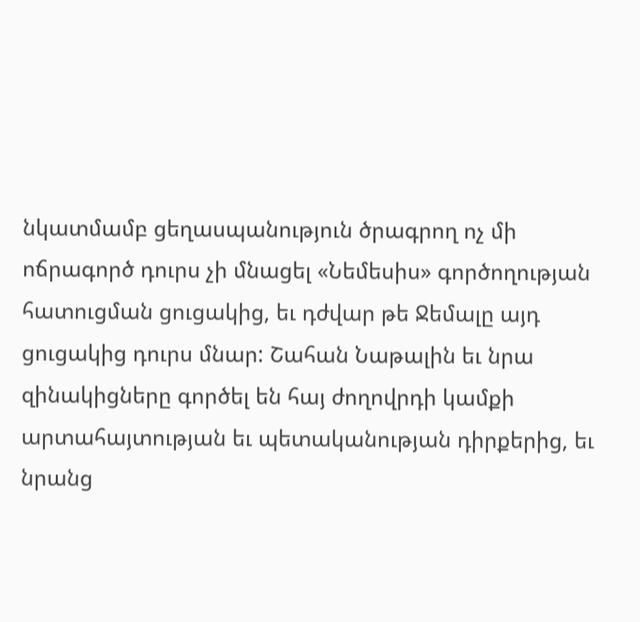նկատմամբ ցեղասպանություն ծրագրող ոչ մի ոճրագործ դուրս չի մնացել «Նեմեսիս» գործողության հատուցման ցուցակից, եւ դժվար թե Ջեմալը այդ ցուցակից դուրս մնար: Շահան Նաթալին եւ նրա զինակիցները գործել են հայ ժողովրդի կամքի արտահայտության եւ պետականության դիրքերից, եւ նրանց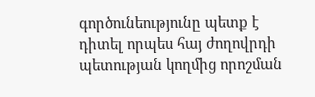գործունեությունը պետք է դիտել որպես հայ ժողովրդի պետության կողմից որոշման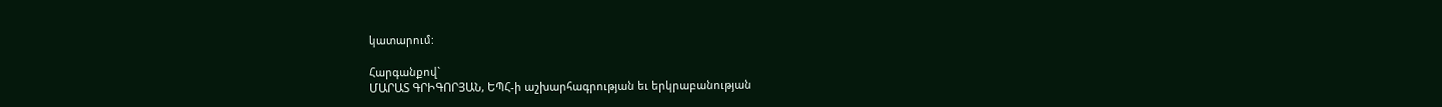կատարում:

Հարգանքով`
ՄԱՐԱՏ ԳՐԻԳՈՐՅԱՆ, ԵՊՀ-ի աշխարհագրության եւ երկրաբանության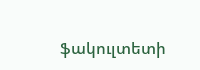ֆակուլտետի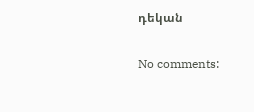դեկան

No comments: